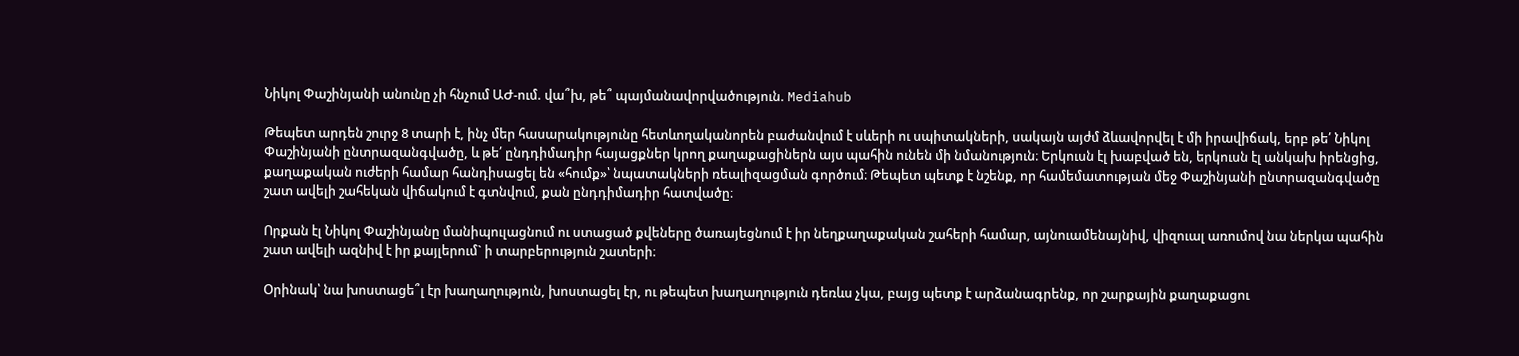Նիկոլ Փաշինյանի անունը չի հնչում ԱԺ-ում. վա՞խ, թե՞ պայմանավորվածություն. Mediahub

Թեպետ արդեն շուրջ 8 տարի է, ինչ մեր հասարակությունը հետևողականորեն բաժանվում է սևերի ու սպիտակների, սակայն այժմ ձևավորվել է մի իրավիճակ, երբ թե՛ Նիկոլ Փաշինյանի ընտրազանգվածը, և թե՛ ընդդիմադիր հայացքներ կրող քաղաքացիներն այս պահին ունեն մի նմանություն։ Երկուսն էլ խաբված են, երկուսն էլ անկախ իրենցից, քաղաքական ուժերի համար հանդիսացել են «հումք»՝ նպատակների ռեալիզացման գործում։ Թեպետ պետք է նշենք, որ համեմատության մեջ Փաշինյանի ընտրազանգվածը շատ ավելի շահեկան վիճակում է գտնվում, քան ընդդիմադիր հատվածը։

Որքան էլ Նիկոլ Փաշինյանը մանիպուլացնում ու ստացած քվեները ծառայեցնում է իր նեղքաղաքական շահերի համար, այնուամենայնիվ, վիզուալ առումով նա ներկա պահին շատ ավելի ազնիվ է իր քայլերում` ի տարբերություն շատերի։

Օրինակ՝ նա խոստացե՞լ էր խաղաղություն, խոստացել էր, ու թեպետ խաղաղություն դեռևս չկա, բայց պետք է արձանագրենք, որ շարքային քաղաքացու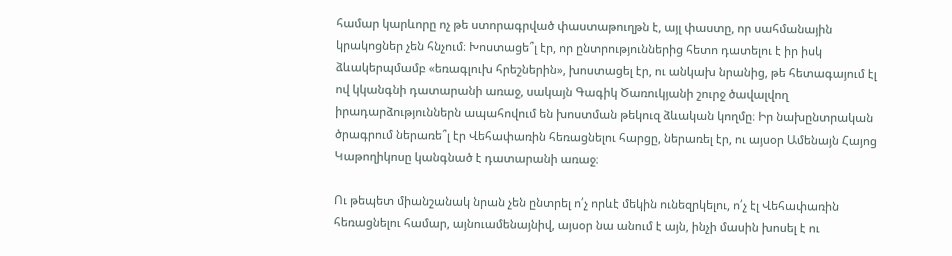համար կարևորը ոչ թե ստորագրված փաստաթուղթն է, այլ փաստը, որ սահմանային կրակոցներ չեն հնչում։ Խոստացե՞լ էր, որ ընտրություններից հետո դատելու է իր իսկ ձևակերպմամբ «եռագլուխ հրեշներին», խոստացել էր, ու անկախ նրանից, թե հետագայում էլ ով կկանգնի դատարանի առաջ, սակայն Գագիկ Ծառուկյանի շուրջ ծավալվող իրադարձություններն ապահովում են խոստման թեկուզ ձևական կողմը։ Իր նախընտրական ծրագրում ներառե՞լ էր Վեհափառին հեռացնելու հարցը, ներառել էր, ու այսօր Ամենայն Հայոց Կաթողիկոսը կանգնած է դատարանի առաջ։

Ու թեպետ միանշանակ նրան չեն ընտրել ո՛չ որևէ մեկին ունեզրկելու, ո՛չ էլ Վեհափառին հեռացնելու համար, այնուամենայնիվ, այսօր նա անում է այն, ինչի մասին խոսել է ու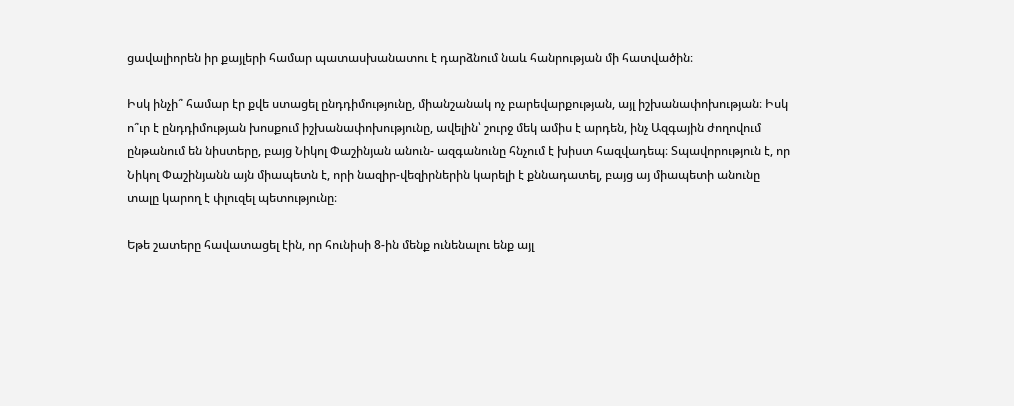ցավալիորեն իր քայլերի համար պատասխանատու է դարձնում նաև հանրության մի հատվածին։

Իսկ ինչի՞ համար էր քվե ստացել ընդդիմությունը, միանշանակ ոչ բարեվարքության, այլ իշխանափոխության։ Իսկ ո՞ւր է ընդդիմության խոսքում իշխանափոխությունը, ավելին՝ շուրջ մեկ ամիս է արդեն, ինչ Ազգային ժողովում ընթանում են նիստերը, բայց Նիկոլ Փաշինյան անուն- ազգանունը հնչում է խիստ հազվադեպ։ Տպավորություն է, որ Նիկոլ Փաշինյանն այն միապետն է, որի նազիր-վեզիրներին կարելի է քննադատել, բայց այ միապետի անունը տալը կարող է փլուզել պետությունը։

Եթե շատերը հավատացել էին, որ հունիսի 8-ին մենք ունենալու ենք այլ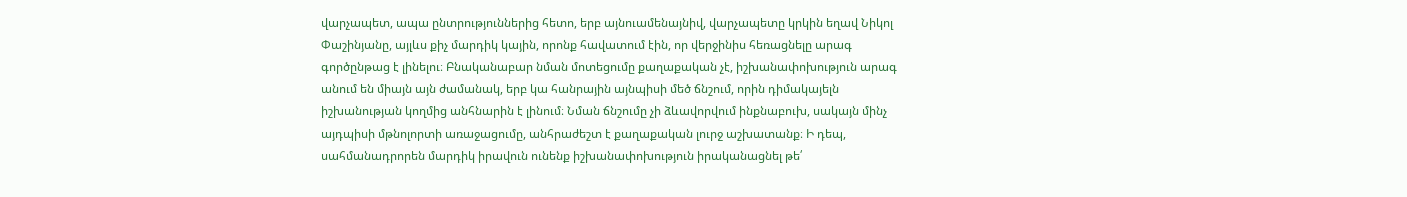վարչապետ, ապա ընտրություններից հետո, երբ այնուամենայնիվ, վարչապետը կրկին եղավ Նիկոլ Փաշինյանը, այլևս քիչ մարդիկ կային, որոնք հավատում էին, որ վերջինիս հեռացնելը արագ գործընթաց է լինելու։ Բնականաբար նման մոտեցումը քաղաքական չէ, իշխանափոխություն արագ անում են միայն այն ժամանակ, երբ կա հանրային այնպիսի մեծ ճնշում, որին դիմակայելն իշխանության կողմից անհնարին է լինում։ Նման ճնշումը չի ձևավորվում ինքնաբուխ, սակայն մինչ այդպիսի մթնոլորտի առաջացումը, անհրաժեշտ է քաղաքական լուրջ աշխատանք։ Ի դեպ, սահմանադրորեն մարդիկ իրավուն ունենք իշխանափոխություն իրականացնել թե՛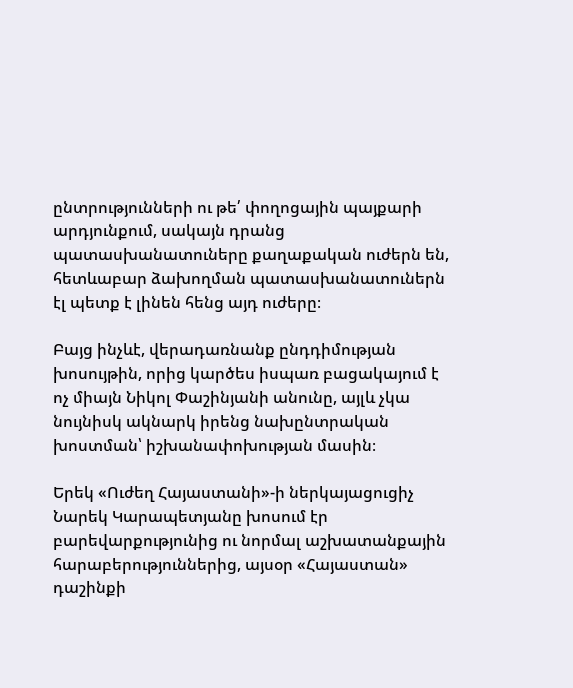ընտրությունների ու թե՛ փողոցային պայքարի արդյունքում, սակայն դրանց պատասխանատուները քաղաքական ուժերն են, հետևաբար ձախողման պատասխանատուներն էլ պետք է լինեն հենց այդ ուժերը։

Բայց ինչևէ, վերադառնանք ընդդիմության խոսույթին, որից կարծես իսպառ բացակայում է ոչ միայն Նիկոլ Փաշինյանի անունը, այլև չկա նույնիսկ ակնարկ իրենց նախընտրական խոստման՝ իշխանափոխության մասին։

Երեկ «Ուժեղ Հայաստանի»-ի ներկայացուցիչ Նարեկ Կարապետյանը խոսում էր բարեվարքությունից ու նորմալ աշխատանքային հարաբերություններից, այսօր «Հայաստան» դաշինքի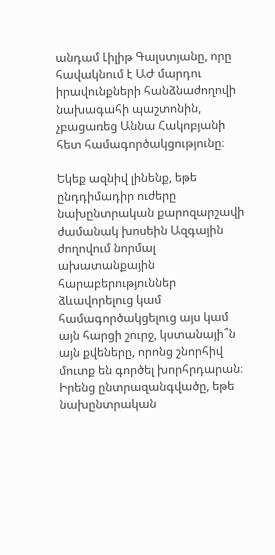անդամ Լիլիթ Գալստյանը, որը հավակնում է ԱԺ մարդու իրավունքների հանձնաժողովի նախագահի պաշտոնին, չբացառեց Աննա Հակոբյանի հետ համագործակցությունը։

Եկեք ազնիվ լինենք, եթե ընդդիմադիր ուժերը նախընտրական քարոզարշավի ժամանակ խոսեին Ազգային ժողովում նորմալ ախատանքային հարաբերություններ ձևավորելուց կամ համագործակցելուց այս կամ այն հարցի շուրջ, կստանայի՞ն այն քվեները, որոնց շնորհիվ մուտք են գործել խորհրդարան։ Իրենց ընտրազանգվածը, եթե նախընտրական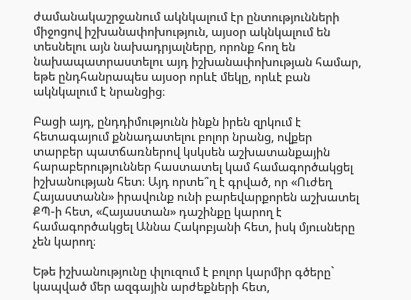ժամանակաշրջանում ակնկալում էր ընտությունների միջոցով իշխանափոխություն, այսօր ակնկալում են տեսնելու այն նախադրյալները, որոնք հող են նախապատրաստելու այդ իշխանափոխության համար, եթե ընդհանրապես այսօր որևէ մեկը, որևէ բան ակնկալում է նրանցից։

Բացի այդ, ընդդիմությունն ինքն իրեն զրկում է հետագայում քննադատելու բոլոր նրանց, ովքեր տարբեր պատճառներով կսկսեն աշխատանքային հարաբերություններ հաստատել կամ համագործակցել իշխանության հետ։ Այդ որտե՞ղ է գրված, որ «Ուժեղ Հայաստանն» իրավունք ունի բարեվարքորեն աշխատել ՔՊ-ի հետ, «Հայաստան» դաշինքը կարող է համագործակցել Աննա Հակոբյանի հետ, իսկ մյուսները չեն կարող։

Եթե իշխանությունը փլուզում է բոլոր կարմիր գծերը` կապված մեր ազգային արժեքների հետ,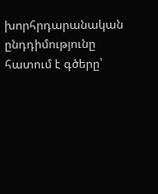խորհրդարանական ընդդիմությունը հատում է գծերը՝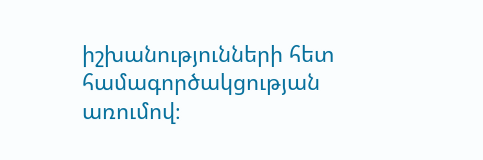իշխանությունների հետ համագործակցության առումով։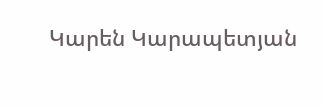Կարեն Կարապետյան